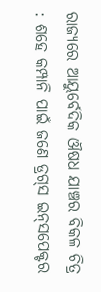ରାଜ୍ୟରେ ଆୟୁର୍ବେଦିକ ଔଷଧ ଯାଞ୍ଚର ବିକଳ ଚିତ୍ର : ଶହେ କମ୍ପାନି ପାଇଁ ଜଣେ ଡ୍ରଗ୍‌ସ ଇନ୍‌ସପେକ୍ଟର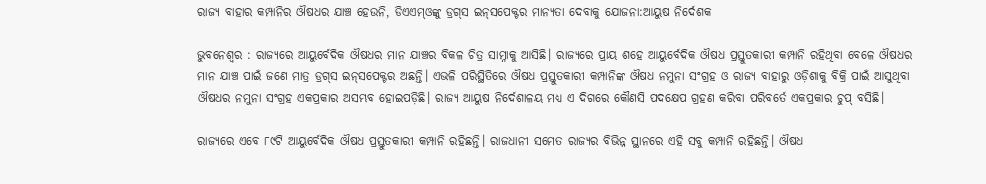ରାଜ୍ୟ ବାହାର କମ୍ପାନିର ଔଷଧର ଯାଞ୍ଚ‌ ହେଉନି, ଡିଏଏମ୍‌ଓଙ୍କୁ ଡ୍ରଗ୍‌ସ ଇନ୍‌ସପେକ୍ଟର ମାନ୍ୟତା ଦେବାକୁ ଯୋଜନା:ଆୟୁଷ ନିର୍ଦେଶକ

ଭୁବନେଶ୍ବର : ରାଜ୍ୟରେ ଆୟୁର୍ବେଦିକ ଔଷଧର ମାନ ଯାଞ୍ଚର ବିକଳ ଚିତ୍ର ସାମ୍ନାକୁ ଆସିଛି। ରାଜ୍ୟରେ ପ୍ରାୟ ଶହେ ଆୟୁର୍ବେଦିକ ଔଷଧ ପ୍ରସ୍ତୁତକାରୀ କମ୍ପାନି ରହିଥିବା ବେଳେ ଔଷଧର ମାନ ଯାଞ୍ଚ ପାଇଁ ଜଣେ ମାତ୍ର ଡ୍ରଗ୍‌ସ ଇନ୍‌ସପେକ୍ଟର ଅଛନ୍ତି। ଏଭଳି ପରିସ୍ଥିତିରେ ଔଷଧ ପ୍ରସ୍ତୁତକାରୀ କମ୍ପାନିଙ୍କ ଔଷଧ ନମୁନା ସଂଗ୍ରହ ଓ ରାଜ୍ୟ ବାହାରୁ ଓଡ଼ିଶାକୁ ବିକ୍ରି ପାଇଁ ଆସୁଥିବା ଔଷଧର ନମୁନା ସଂଗ୍ରହ ଏକପ୍ରକାର ଅସମ୍ଭବ ହୋଇପଡ଼ିଛି। ରାଜ୍ୟ ଆୟୁଷ ନିର୍ଦେଶାଳୟ ମଧ୍ୟ ଏ ଦିଗରେ କୌଣସି ପଦକ୍ଷେପ ଗ୍ରହଣ କରିବା ପରିବର୍ତେ ଏକପ୍ରକାର ଚୁପ୍ ବସିଛି।

ରାଜ୍ୟରେ ଏବେ ୮୯ଟି ଆୟୁର୍ବେଦିକ ଔଷଧ ପ୍ରସ୍ତୁତକାରୀ କମ୍ପାନି ରହିଛନ୍ତି। ରାଜଧାନୀ ସମେତ ରାଜ୍ୟର ବିଭିନ୍ନ ସ୍ଥାନରେ ଏହି ସବୁ କମ୍ପାନି ରହିଛନ୍ତି। ଔଷଧ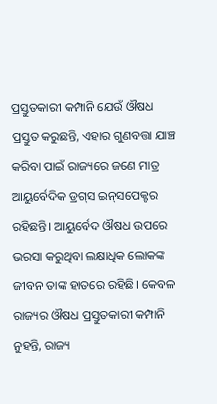ପ୍ରସ୍ତୁତକାରୀ କମ୍ପାନି ଯେଉଁ ଔଷଧ ପ୍ରସ୍ତୁତ କରୁଛନ୍ତି, ଏହାର ଗୁଣବତ୍ତା ଯାଞ୍ଚ କରିବା ପାଇଁ ରାଜ୍ୟରେ ଜଣେ ମାତ୍ର ଆୟୁର୍ବେଦିକ ଡ୍ରଗ୍‌ସ ଇନ୍‌ସପେକ୍ଟର ରହିଛନ୍ତି। ଆୟୁର୍ବେଦ ଔଷଧ ଉପରେ ଭରସା କରୁଥିବା ଲକ୍ଷାଧିକ ଲୋକଙ୍କ ଜୀବନ ତାଙ୍କ ହାତରେ ରହିଛି। କେବଳ ରାଜ୍ୟର ଔଷଧ ପ୍ରସ୍ତୁତକାରୀ କମ୍ପାନି ନୁହନ୍ତି, ରାଜ୍ୟ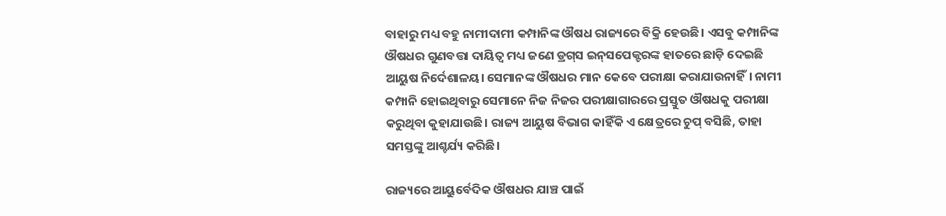ବାହାରୁ ମଧ୍ୟ ବହୁ ନାମୀଦାମୀ କମ୍ପାନିଙ୍କ ଔଷଧ ରାଜ୍ୟରେ ବିକ୍ରି ହେଉଛି। ଏସବୁ କମ୍ପାନିଙ୍କ ଔଷଧର ଗୁଣବତ୍ତା ଦାୟିତ୍ବ ମଧ୍ୟ ଜଣେ ଡ୍ରଗ୍‌ସ ଇନ୍‌ସପେକ୍ଟରଙ୍କ ହାତରେ ଛାଡ଼ି ଦେଇଛି ଆୟୁଷ ନିର୍ଦେଶାଳୟ। ସେମାନଙ୍କ ଔଷଧର ମାନ କେବେ ପରୀକ୍ଷା କରାଯାଉନାହିଁ। ନାମୀ କମ୍ପାନି ହୋଇଥିବାରୁ ସେମାନେ ନିଜ ନିଜର ପରୀକ୍ଷାଗାରରେ ପ୍ରସ୍ତୁତ ଔଷଧକୁ ପରୀକ୍ଷା କରୁଥିବା କୁହାଯାଉଛି। ରାଜ୍ୟ ଆୟୁଷ ବିଭାଗ କାହିଁକି ଏ କ୍ଷେତ୍ରରେ ଚୁପ୍ ବସିଛି, ତାହା ସମସ୍ତଙ୍କୁ ଆଶ୍ଚର୍ଯ୍ୟ କରିଛି।

ରାଜ୍ୟରେ ଆୟୁର୍ବେଦିକ ଔଷଧର ଯାଞ୍ଚ ପାଇଁ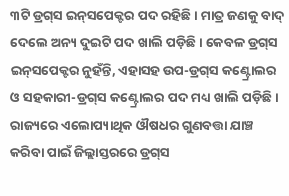୩ଟି ଡ୍ରଗ୍‌ସ ଇନ୍‌ସପେକ୍ଟର ପଦ ରହିଛି। ମାତ୍ର ଜଣକୁ ବାଦ୍ ଦେଲେ ଅନ୍ୟ ଦୁଇଟି ପଦ ଖାଲି ପଡ଼ିଛି। କେବଳ ଡ୍ରଗ୍‌ସ ଇନ୍‌ସପେକ୍ଟର ନୁହଁନ୍ତି, ଏହାସହ ଉପ-ଡ୍ରଗ୍‌ସ କଣ୍ଟ୍ରୋଲର ଓ ସହକାରୀ-ଡ୍ରଗ୍‌ସ କଣ୍ଟ୍ରୋଲର ପଦ ମଧ୍ୟ ଖାଲି ପଡ଼ିଛି। ରାଜ୍ୟରେ ଏଲୋପ୍ୟାଥିକ ଔଷଧର ଗୁଣବତ୍ତା ଯାଞ୍ଚ କରିବା ପାଇଁ ଜିଲ୍ଲାସ୍ତରରେ ଡ୍ରଗ୍‌ସ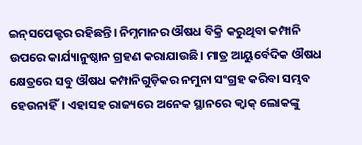ଇନ୍‌ସପେକ୍ଟର ରହିଛନ୍ତି। ନିମ୍ନମାନର ଔଷଧ ବିକ୍ରି କରୁଥିବା କମ୍ପାନି ଉପରେ କାର୍ଯ୍ୟାନୁଷ୍ଠାନ ଗ୍ରହଣ କରାଯାଉଛି। ମାତ୍ର ଆୟୁର୍ବେଦିକ ଔଷଧ କ୍ଷେତ୍ରରେ ସବୁ ଔଷଧ କମ୍ପାନିଗୁଡ଼ିକର ନମୁନା ସଂଗ୍ରହ କରିବା ସମ୍ଭବ ହେଉନାହିଁ। ଏହାସହ ରାଜ୍ୟରେ ଅନେକ ସ୍ଥାନରେ କ୍ବାକ୍‌ ଲୋକଙ୍କୁ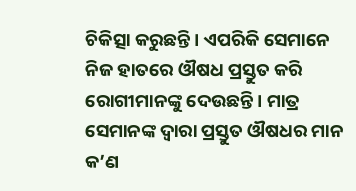ଚିକିତ୍ସା କରୁଛନ୍ତି। ଏପରିକି ସେମାନେ ନିଜ ହାତରେ ଔଷଧ ପ୍ରସ୍ତୁତ କରି ରୋଗୀମାନଙ୍କୁ ଦେଉଛନ୍ତି। ମାତ୍ର ସେମାନଙ୍କ ଦ୍ବାରା ପ୍ରସ୍ତୁତ ଔଷଧର ମାନ କ’ଣ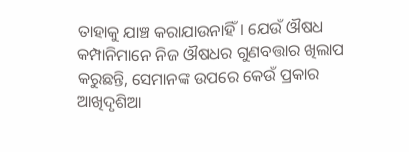ତାହାକୁ ଯାଞ୍ଚ କରାଯାଉନାହିଁ। ଯେଉଁ ଔଷଧ କମ୍ପାନିମାନେ ନିଜ ଔଷଧର ଗୁଣବତ୍ତାର ଖିଲାପ କରୁଛନ୍ତି, ସେମାନଙ୍କ ଉପରେ କେଉଁ ପ୍ରକାର ଆଖିଦୃଶିଆ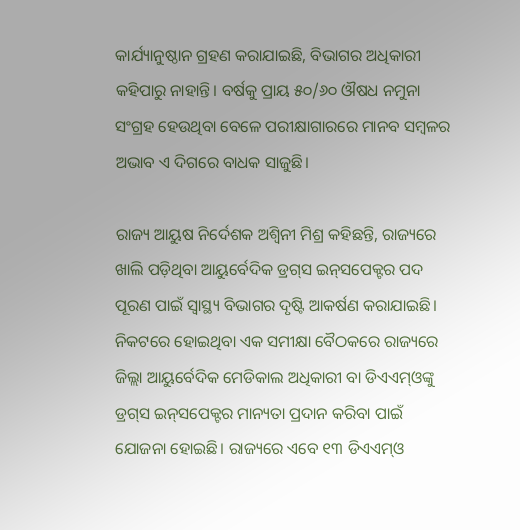କାର୍ଯ୍ୟାନୁଷ୍ଠାନ ଗ୍ରହଣ କରାଯାଇଛି, ବିଭାଗର ଅଧିକାରୀ କହିପାରୁ ନାହାନ୍ତି। ବର୍ଷକୁ ପ୍ରାୟ ୫୦/୬୦ ଔଷଧ ନମୁନା ସଂଗ୍ରହ ହେଉଥିବା ବେଳେ ପରୀକ୍ଷାଗାରରେ ମାନବ ସମ୍ବଳର ଅଭାବ ଏ ଦିଗରେ ବାଧକ ସାଜୁଛି।

ରାଜ୍ୟ ଆୟୁଷ ନିର୍ଦେଶକ ଅଶ୍ବିନୀ ମିଶ୍ର କହିଛନ୍ତି, ରାଜ୍ୟରେ ଖାଲି ପଡ଼ିଥିବା ଆୟୁର୍ବେଦିକ ଡ୍ରଗ୍‌ସ ଇନ୍‌ସପେକ୍ଟର ପଦ ପୂରଣ ପାଇଁ ସ୍ବାସ୍ଥ୍ୟ ବିଭାଗର ଦୃଷ୍ଟି ଆକର୍ଷଣ କରାଯାଇଛି। ନିକଟରେ ହୋଇଥିବା ଏକ ସମୀକ୍ଷା ବୈଠକରେ ରାଜ୍ୟରେ ଜିଲ୍ଲା ଆୟୁର୍ବେଦିକ ମେଡିକାଲ ଅଧିକାରୀ ବା ଡିଏଏମ୍‌ଓଙ୍କୁ ଡ୍ରଗ୍‌ସ ଇନ୍‌ସପେକ୍ଟର ମାନ୍ୟତା ପ୍ରଦାନ କରିବା ପାଇଁ ଯୋଜନା ହୋଇଛି। ରାଜ୍ୟରେ ଏବେ ୧୩ ଡିଏଏମ୍‌ଓ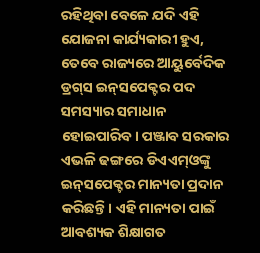ରହିଥିବା ବେଳେ ଯଦି ଏହି ଯୋଜନା କାର୍ଯ୍ୟକାରୀ ହୁଏ, ତେବେ ରାଜ୍ୟରେ ଆୟୁର୍ବେଦିକ ଡ୍ରଗ୍‌ସ ଇନ୍‌ସପେକ୍ଟର ପଦ ସମସ୍ୟ‌ାର ସମାଧାନ ହୋଇପାରିବ। ପଞ୍ଜାବ ସରକାର ଏଭଳି ଢଙ୍ଗରେ ଡିଏଏମ୍‌ଓଙ୍କୁ ଇନ୍‌ସପେକ୍ଟର ମାନ୍ୟତା ପ୍ରଦାନ କରିଛନ୍ତି। ଏହି ମାନ୍ୟତା ପାଇଁ ଆବଶ୍ୟକ ଶିକ୍ଷାଗତ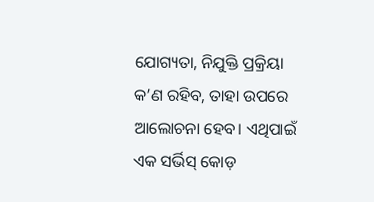ଯୋଗ୍ୟତା, ନିଯୁକ୍ତି ପ୍ରକ୍ରିୟା କ’ଣ ରହିବ, ତାହା ଉପରେ ଆଲୋଚନା ହେବ। ଏଥିପାଇଁ ଏକ ସର୍ଭିସ୍ କୋଡ଼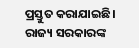ପ୍ରସ୍ତୁତ କରାଯାଇଛି। ରାଜ୍ୟ ସରକାରଙ୍କ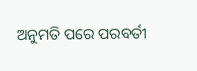ଅନୁମତି ପରେ ପରବର୍ତୀ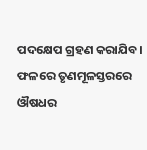ପଦକ୍ଷେପ ଗ୍ରହଣ କରାଯିବ। ଫଳରେ ତୃଣମୂଳସ୍ତରରେ ଔଷଧର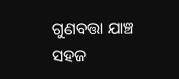ଗୁଣବତ୍ତା ଯାଞ୍ଚ ସହଜ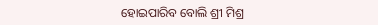ହୋଇପାରିବ ବୋଲି ଶ୍ରୀ ମିଶ୍ର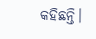କହିଛନ୍ତି।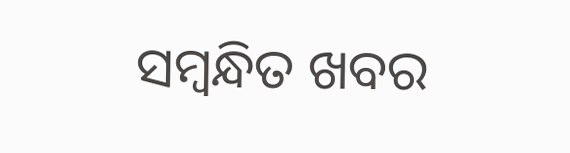ସମ୍ବନ୍ଧିତ ଖବର